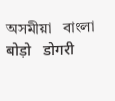অসমীয়া   বাংলা   बोड़ो   डोगरी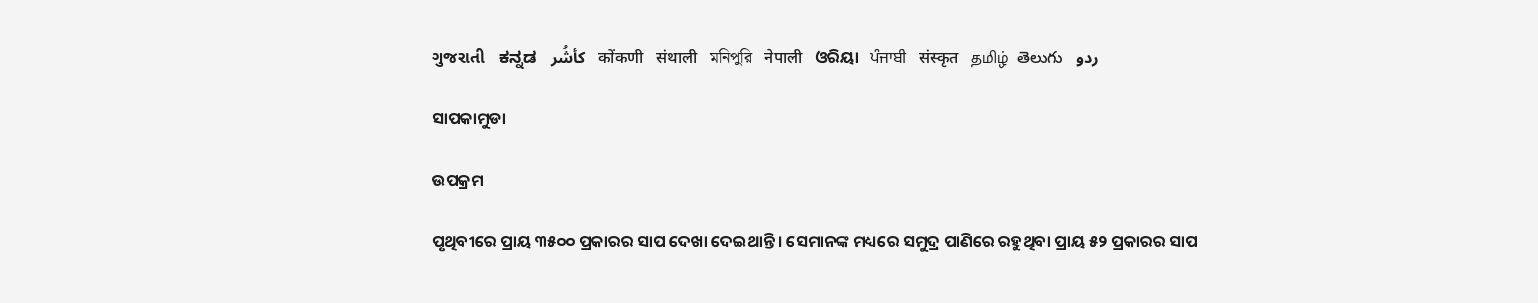ગુજરાતી   ಕನ್ನಡ   كأشُر   कोंकणी   संथाली   মনিপুরি   नेपाली   ଓରିୟା   ਪੰਜਾਬੀ   संस्कृत   தமிழ்  తెలుగు   ردو

ସାପକାମୁଡା

ଉପକ୍ରମ

ପୃଥିବୀରେ ପ୍ରାୟ ୩୫୦୦ ପ୍ରକାରର ସାପ ଦେଖା ଦେଇଥାନ୍ତି । ସେମାନଙ୍କ ମଧ୍ୟରେ ସମୁଦ୍ର ପାଣିରେ ରହୁଥିବା ପ୍ରାୟ ୫୨ ପ୍ରକାରର ସାପ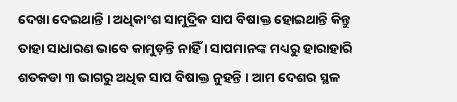ଦେଖା ଦେଇଥାନ୍ତି । ଅଧିକାଂଶ ସାମୁଦ୍ରିକ ସାପ ବିଷାକ୍ତ ହୋଇଥାନ୍ତି କିନ୍ତୁ ତାହା ସାଧାରଣ ଭାବେ କାମୁଡ଼ନ୍ତି ନାହିଁ । ସାପମାନଙ୍କ ମଧ୍ୟରୁ ହାରାହାରି ଶତକଡା ୩ ଭାଗରୁ ଅଧିକ ସାପ ବିଷାକ୍ତ ନୁହନ୍ତି । ଆମ ଦେଶର ସ୍ଥଳ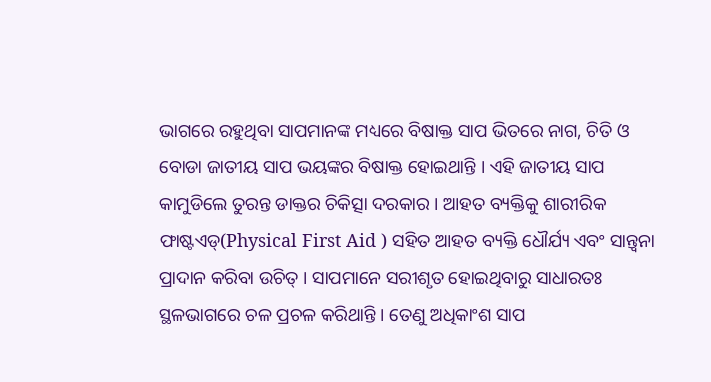ଭାଗରେ ରହୁଥିବା ସାପମାନଙ୍କ ମଧ୍ୟରେ ବିଷାକ୍ତ ସାପ ଭିତରେ ନାଗ, ଚିତି ଓ ବୋଡା ଜାତୀୟ ସାପ ଭୟଙ୍କର ବିଷାକ୍ତ ହୋଇଥାନ୍ତି । ଏହି ଜାତୀୟ ସାପ କାମୁଡିଲେ ତୁରନ୍ତ ଡାକ୍ତର ଚିକିତ୍ସା ଦରକାର । ଆହତ ବ୍ୟକ୍ତିକୁ ଶାରୀରିକ ଫାଷ୍ଟଏଡ୍(Physical First Aid ) ସହିତ ଆହତ ବ୍ୟକ୍ତି ଧୌର୍ଯ୍ୟ ଏବଂ ସାନ୍ତ୍ଵନା ପ୍ରାଦାନ କରିବା ଉଚିତ୍ । ସାପମାନେ ସରୀଶୃତ ହୋଇଥିବାରୁ ସାଧାରତଃ ସ୍ଥଳଭାଗରେ ଚଳ ପ୍ରଚଳ କରିଥାନ୍ତି । ତେଣୁ ଅଧିକାଂଶ ସାପ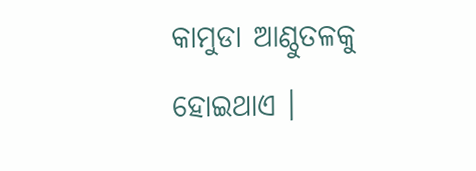କାମୁଡା ଆଣ୍ଠୁତଳକୁ ହୋଇଥାଏ ।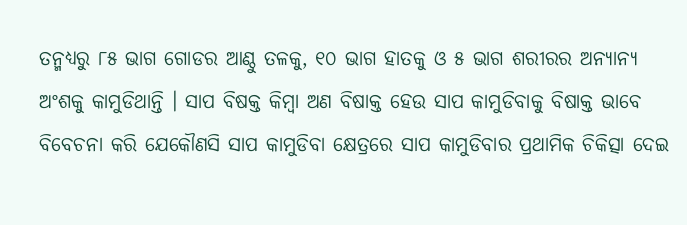ତନ୍ମଧ୍ୟରୁ ୮୫ ଭାଗ ଗୋଡର ଆଣ୍ଠୁ ତଳକୁ, ୧୦ ଭାଗ ହାତକୁ ଓ ୫ ଭାଗ ଶରୀରର ଅନ୍ୟାନ୍ୟ ଅଂଶକୁ କାମୁଡିଥାନ୍ତି । ସାପ ବିଷକ୍ତ କିମ୍ବା ଅଣ ବିଷାକ୍ତ ହେଉ ସାପ କାମୁଡିବାକୁ ବିଷାକ୍ତ ଭାବେ ବିବେଚନା କରି ଯେକୌଣସି ସାପ କାମୁଡିବା କ୍ଷେତ୍ରରେ ସାପ କାମୁଡିବାର ପ୍ରଥାମିକ ଚିକିତ୍ସା ଦେଇ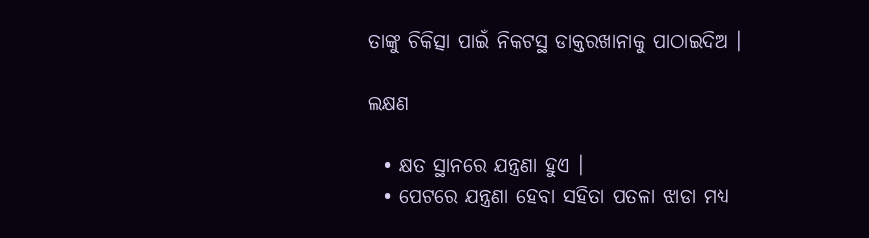ତାଙ୍କୁ ଚିକିତ୍ସା ପାଇଁ ନିକଟସ୍ଥ ଡାକ୍ତରଖାନାକୁ ପାଠାଇଦିଅ ।

ଲକ୍ଷଣ

  • କ୍ଷତ ସ୍ଥାନରେ ଯନ୍ତ୍ରଣା ହୁଏ ।
  • ପେଟରେ ଯନ୍ତ୍ରଣା ହେବା ସହିତା ପତଳା ଝାଡା ମଧ୍ୟ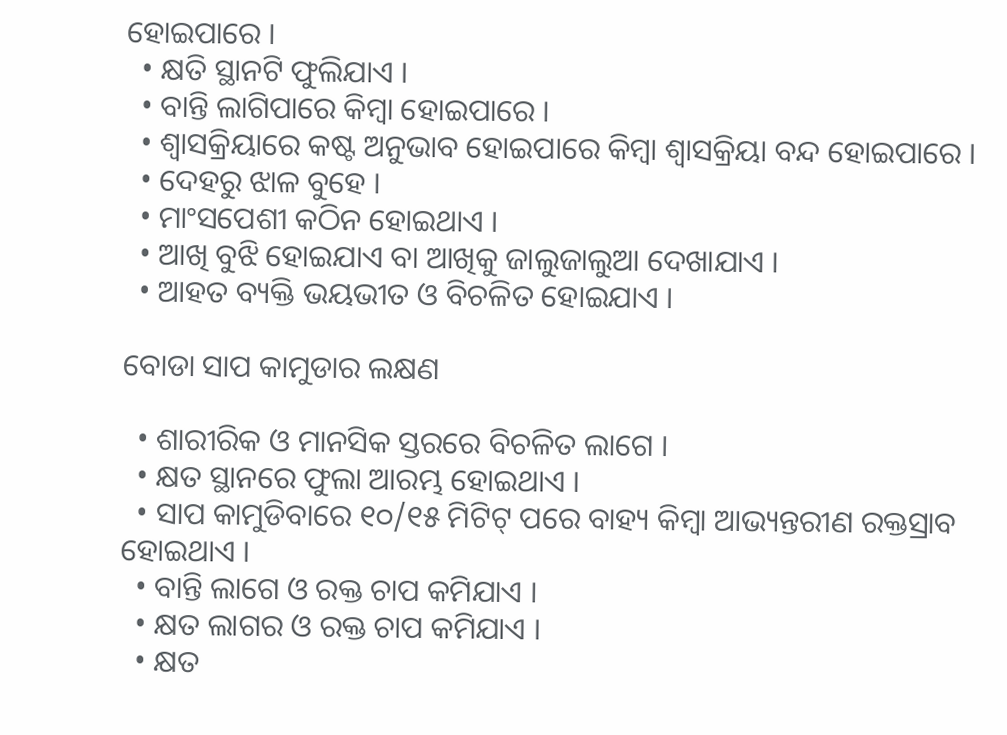ହୋଇପାରେ ।
  • କ୍ଷତି ସ୍ଥାନଟି ଫୁଲିଯାଏ ।
  • ବାନ୍ତି ଲାଗିପାରେ କିମ୍ବା ହୋଇପାରେ ।
  • ଶ୍ଵାସକ୍ରିୟାରେ କଷ୍ଟ ଅନୁଭାବ ହୋଇପାରେ କିମ୍ବା ଶ୍ଵାସକ୍ରିୟା ବନ୍ଦ ହୋଇପାରେ ।
  • ଦେହରୁ ଝାଳ ବୁହେ ।
  • ମାଂସପେଶୀ କଠିନ ହୋଇଥାଏ ।
  • ଆଖି ବୁଝି ହୋଇଯାଏ ବା ଆଖିକୁ ଜାଲୁଜାଲୁଆ ଦେଖାଯାଏ ।
  • ଆହତ ବ୍ୟକ୍ତି ଭୟଭୀତ ଓ ବିଚଳିତ ହୋଇଯାଏ ।

ବୋଡା ସାପ କାମୁଡାର ଲକ୍ଷଣ

  • ଶାରୀରିକ ଓ ମାନସିକ ସ୍ତରରେ ବିଚଳିତ ଲାଗେ ।
  • କ୍ଷତ ସ୍ଥାନରେ ଫୁଲା ଆରମ୍ଭ ହୋଇଥାଏ ।
  • ସାପ କାମୁଡିବାରେ ୧୦/୧୫ ମିଟିଟ୍ ପରେ ବାହ୍ୟ କିମ୍ବା ଆଭ୍ୟନ୍ତରୀଣ ରକ୍ତସ୍ରାବ ହୋଇଥାଏ ।
  • ବାନ୍ତି ଲାଗେ ଓ ରକ୍ତ ଚାପ କମିଯାଏ ।
  • କ୍ଷତ ଲାଗର ଓ ରକ୍ତ ଚାପ କମିଯାଏ ।
  • କ୍ଷତ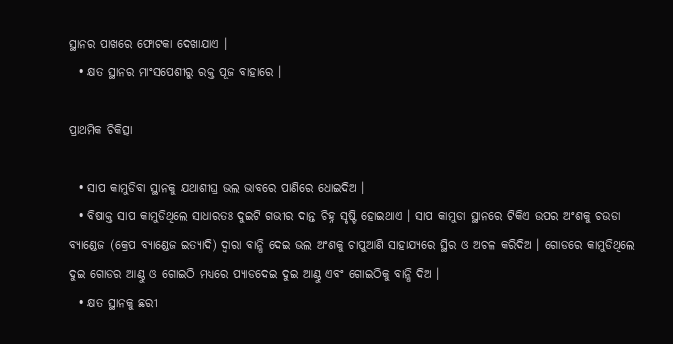ସ୍ଥାନର ପାଖରେ ଫୋଟକା ଦେଖାଯାଏ ।
  • କ୍ଷତ ସ୍ଥାନର ମାଂସପେଶୀରୁ ରକ୍ତ ପୂଜ ବାହାରେ ।

ପ୍ରାଥମିକ ଚିକିତ୍ସା

  • ସାପ କାମୁଡିବା ସ୍ଥାନକୁ ଯଥାଶୀଘ୍ର ଭଲ ଭାବରେ ପାଣିରେ ଧୋଇଦିଅ ।
  • ବିଷାକ୍ତ ସାପ କାମୁଡିଥିଲେ ସାଧାରତଃ ଦୁଇଟି ଗଭୀର ଦାନ୍ତ ଚିହ୍ନ ସୃଷ୍ଟି ହୋଇଥାଏ । ସାପ କାମୁଡା ସ୍ଥାନରେ ଟିକିଏ ଉପର ଅଂଶକୁ ଚଉଡା ବ୍ୟାଣ୍ଡେଜ (କ୍ରେପ ବ୍ୟାଣ୍ଡେଜ ଇତ୍ୟାଦି) ଦ୍ଵାରା ବାନ୍ଧି ଦେଇ ଭଲ ଅଂଶକୁ ଚାପୁଆଣି ସାହାଯ୍ୟରେ ସ୍ଥିର ଓ ଅଚଳ କରିଦିଅ । ଗୋଡରେ କାମୁଡିଥିଲେ ଦୁଇ ଗୋଡର ଆଣ୍ଠୁ ଓ ଗୋଇଠି ମଧ୍ୟରେ ପ୍ୟାଡଦେଇ ଦୁଇ ଆଣ୍ଠୁ ଏବଂ ଗୋଇଠିକୁ ବାନ୍ଧି ଦିଅ ।
  • କ୍ଷତ ସ୍ଥାନକୁ ଛରୀ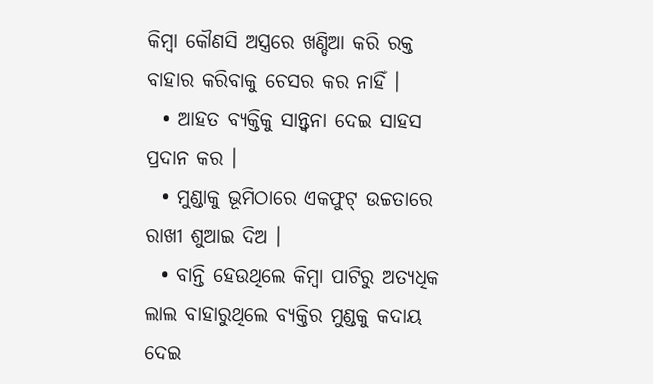କିମ୍ବା କୌଣସି ଅସ୍ତ୍ରରେ ଖଣ୍ଡିଆ କରି ରକ୍ତ ବାହାର କରିବାକୁ ଚେସର କର ନାହିଁ ।
  • ଆହତ ବ୍ୟକ୍ତିକୁ ସାନ୍ତ୍ଵନା ଦେଇ ସାହସ ପ୍ରଦାନ କର ।
  • ମୁଣ୍ଡାକୁ ଭୂମିଠାରେ ଏକଫୁଟ୍ ଉଚ୍ଚତାରେ ରାଖୀ ଶୁଆଇ ଦିଅ ।
  • ବାନ୍ତି ହେଉଥିଲେ କିମ୍ବା ପାଟିରୁ ଅତ୍ୟଧିକ ଲାଲ ବାହାରୁଥିଲେ ବ୍ଯକ୍ତିର ମୁଣ୍ଡକୁ କଦାୟ ଦେଇ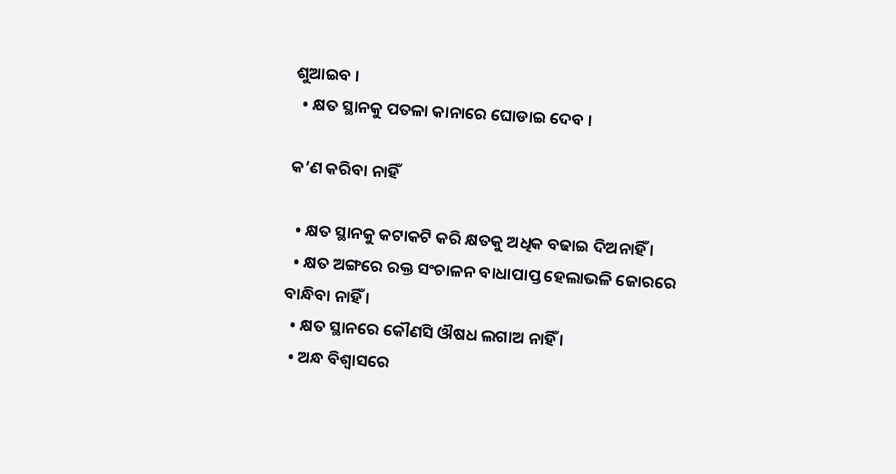ଶୁଆଇବ ।
  • କ୍ଷତ ସ୍ଥାନକୁ ପତଳା କାନାରେ ଘୋଡାଇ ଦେବ ।

କ’ଣ କରିବା ନାହିଁ

  • କ୍ଷତ ସ୍ଥାନକୁ କଟାକଟି କରି କ୍ଷତକୁ ଅଧିକ ବଢାଇ ଦିଅନାହିଁ ।
  • କ୍ଷତ ଅଙ୍ଗରେ ରକ୍ତ ସଂଚାଳନ ବାଧାପାପ୍ତ ହେଲାଭଳି ଜୋରରେ ବାନ୍ଧିବା ନାହିଁ ।
  • କ୍ଷତ ସ୍ଥାନରେ କୌଣସି ଔଷଧ ଲଗାଅ ନାହିଁ ।
  • ଅନ୍ଧ ବିଶ୍ଵାସରେ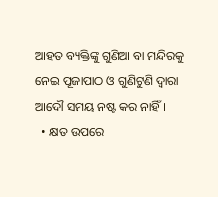ଆହତ ବ୍ୟକ୍ତିଙ୍କୁ ଗୁଣିଆ ବା ମନ୍ଦିରକୁ ନେଇ ପୂଜାପାଠ ଓ ଗୁଣିଟୁଣି ଦ୍ଵାରା ଆଦୌ ସମୟ ନଷ୍ଟ କର ନାହିଁ ।
  • କ୍ଷତ ଉପରେ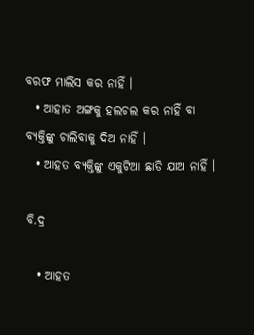ବରଫ ମାଲିସ କର ନାହିଁ ।
  • ଆହାତ ଅଙ୍ଗକୁ ହଲଚଲ କର ନାହିଁ ବା ବ୍ୟକ୍ତିଙ୍କୁ ଚାଲିବାକୁ ଦିଅ ନାହିଁ ।
  • ଆହତ ବ୍ୟକ୍ତିଙ୍କୁ ଏକୁଟିଆ ଛାଡି ଯାଅ ନାହିଁ ।

ବି.ଦ୍ର

  • ଆହତ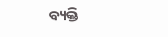ବ୍ୟକ୍ତି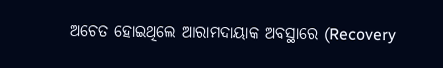ଅଚେତ ହୋଇଥିଲେ ଆରାମଦାୟାକ ଅବସ୍ଥାରେ (Recovery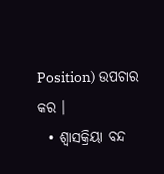Position) ଉପଚାର କର ।
  • ଶ୍ଵାସକ୍ରିୟା ବନ୍ଦ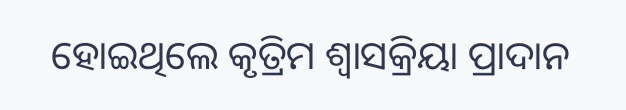ହୋଇଥିଲେ କୃତ୍ରିମ ଶ୍ଵାସକ୍ରିୟା ପ୍ରାଦାନ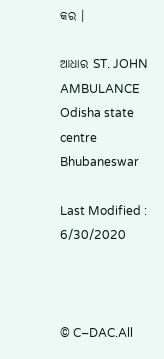କର ।

ଆଧାର ST. JOHN AMBULANCE Odisha state centre Bhubaneswar

Last Modified : 6/30/2020



© C–DAC.All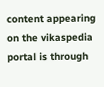content appearing on the vikaspedia portal is through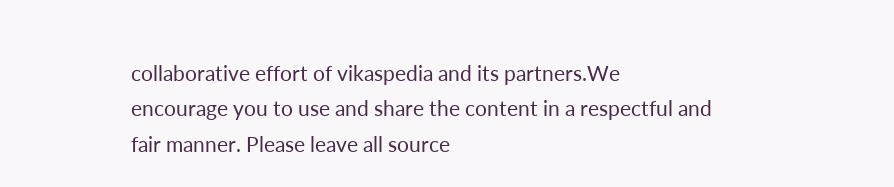collaborative effort of vikaspedia and its partners.We encourage you to use and share the content in a respectful and fair manner. Please leave all source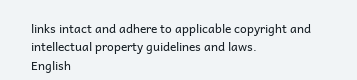links intact and adhere to applicable copyright and intellectual property guidelines and laws.
English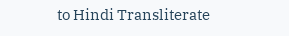to Hindi Transliterate